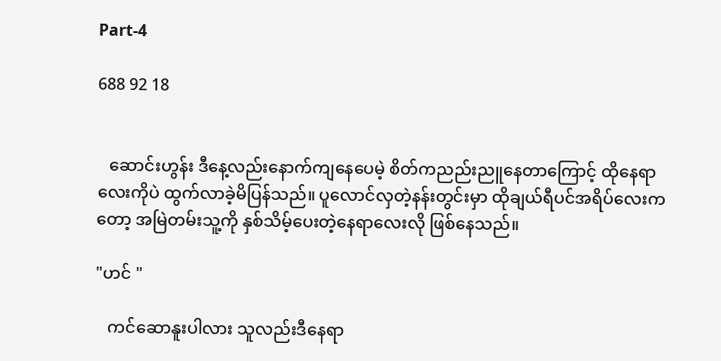Part-4

688 92 18


   ဆောင်းဟွန်း ဒီနေ့လည်းနောက်ကျနေပေမဲ့ စိတ်ကညည်းညူနေတာကြောင့် ထိုနေရာလေးကိုပဲ ထွက်လာခဲ့မိပြန်သည်။ ပူလောင်လှတဲ့နန်းတွင်းမှာ ထိုချယ်ရီပင်အရိပ်လေးကတော့ အမြဲတမ်းသူ့ကို နှစ်သိမ့်ပေးတဲ့နေရာလေးလို ဖြစ်နေသည်။

"ဟင် "

   ကင်ဆောနူးပါလား သူလည်းဒီနေရာ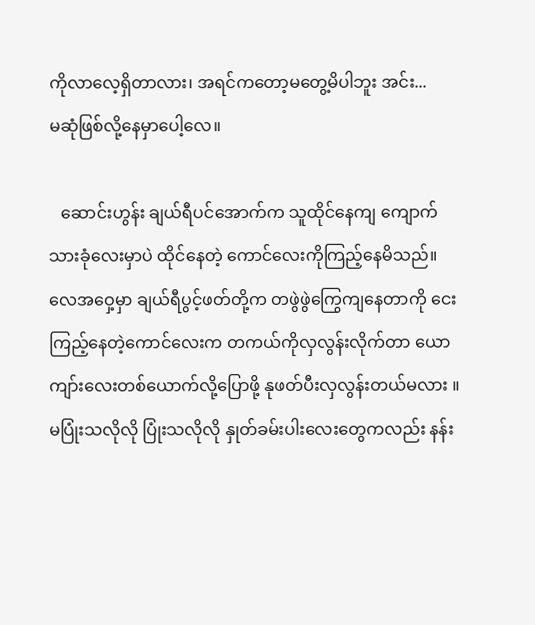ကိုလာလေ့ရှိတာလား၊ အရင်ကတော့မတွေ့မိပါဘူး အင်း...
မဆုံဖြစ်လို့နေမှာပေါ့လေ။

   ဆောင်းဟွန်း ချယ်ရီပင်အောက်က သူထိုင်နေကျ ကျောက်သားခုံလေးမှာပဲ ထိုင်နေတဲ့ ကောင်လေးကိုကြည့်နေမိသည်။ လေအဝှေ့မှာ ချယ်ရီပွင့်ဖတ်တို့က တဖွဲဖွဲကြွေကျနေတာကို ငေးကြည့်နေတဲ့ကောင်လေးက တကယ်ကိုလှလွန်းလိုက်တာ ယောကျာ်းလေးတစ်ယောက်လို့ပြောဖို့ နုဖတ်ပီးလှလွန်းတယ်မလား ။ မပြုံးသလိုလို ပြုံးသလိုလို နှုတ်ခမ်းပါးလေးတွေကလည်း နန်း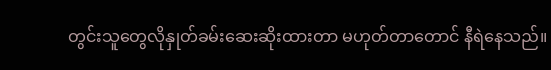တွင်းသူတွေလိုနှုတ်ခမ်းဆေးဆိုးထားတာ မဟုတ်တာတောင် နီရဲနေသည်။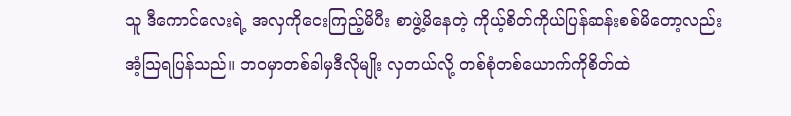သူ ဒီကောင်လေးရဲ့ အလှကိုငေးကြည့်မိပီး စာဖွဲ့မိနေတဲ့ ကိုယ့်စိတ်ကိုယ်ပြန်ဆန်းစစ်မိတော့လည်း အံ့သြရပြန်သည်။ ဘဝမှာတစ်ခါမှဒီလိုမျိုး လှတယ်လို့ တစ်စုံတစ်ယောက်ကိုစိတ်ထဲ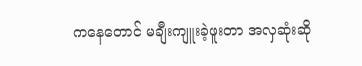ကနေတောင် မချီးကျူးခဲ့ဖူးတာ အလှဆုံးဆို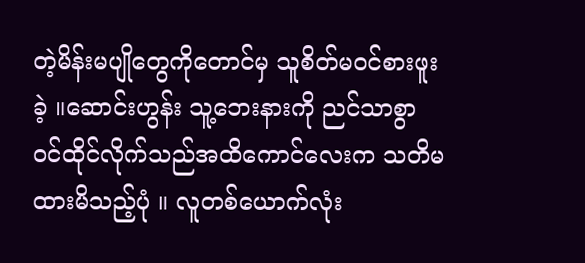တဲ့မိန်းမပျိုတွေကိုတောင်မှ သူစိတ်မဝင်စားဖူးခဲ့ ။ဆောင်းဟွန်း သူ့ဘေးနားကို ညင်သာစွာ ဝင်ထိုင်လိုက်သည်အထိကောင်လေးက သတိမထားမိသည့်ပုံ ။ လူတစ်ယောက်လုံး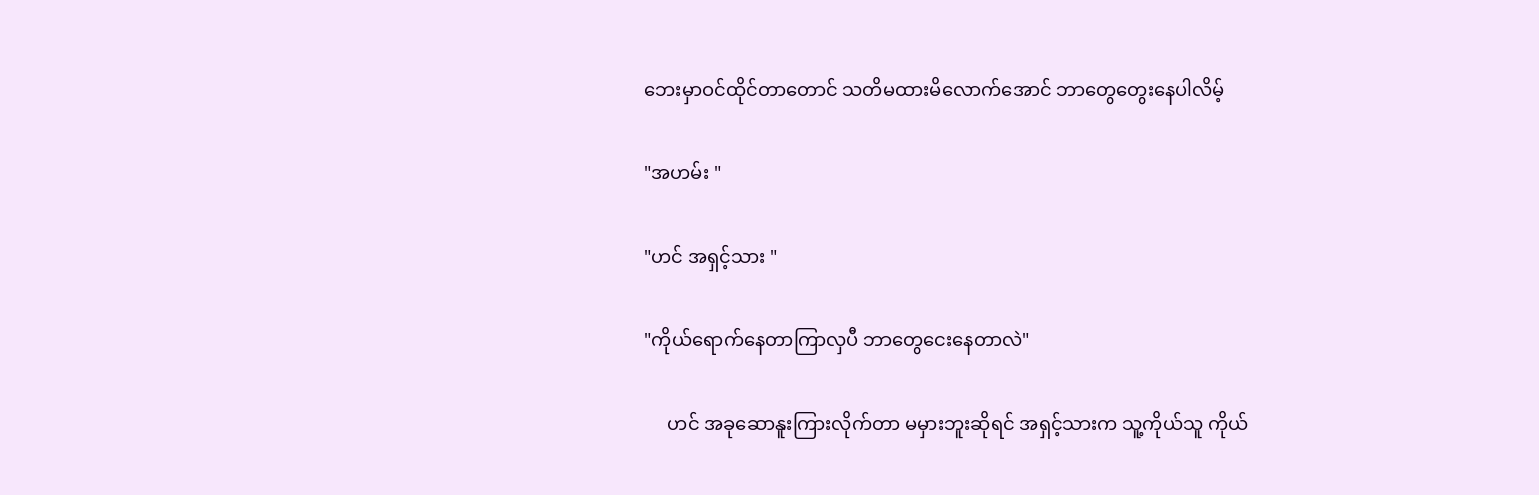ဘေးမှာဝင်ထိုင်တာတောင် သတိမထားမိလောက်အောင် ဘာတွေတွေးနေပါလိမ့်

"အဟမ်း "

"ဟင် အရှင့်သား "

"ကိုယ်ရောက်နေတာကြာလှပီ ဘာတွေငေးနေတာလဲ"

     ဟင် အခုဆောနူးကြားလိုက်တာ မမှားဘူးဆိုရင် အရှင့်သားက သူ့ကိုယ်သူ ကိုယ်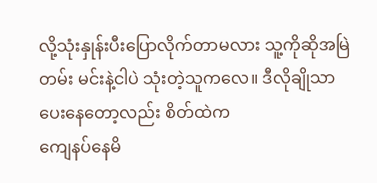လို့သုံးနှုန်းပီးပြောလိုက်တာမလား သူ့ကိုဆိုအမြဲတမ်း မင်းနဲ့ငါပဲ သုံးတဲ့သူကလေ။ ဒီလိုချိုသာပေးနေတော့လည်း စိတ်ထဲက
ကျေနပ်နေမိ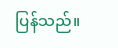ပြန်သည်။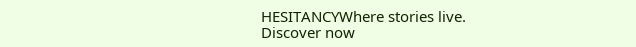HESITANCYWhere stories live. Discover now